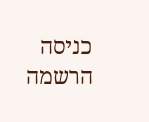כניסה
הרשמה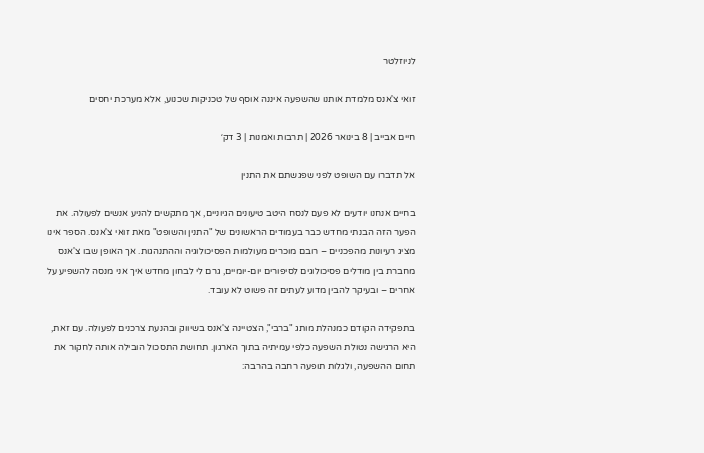לניוזלטר

זואי צ'אנס מלמדת אותנו שהשפעה איננה אוסף של טכניקות שכנוע, אלא מערכת יחסים

חיים אבייב | 8 בינואר 2026 | תרבות ואמנות | 3 דק׳

אל תדברו עם השופט לפני שפגשתם את התנין

בחיים אנחנו יודעים לא פעם לנסח היטב טיעונים הגיוניים, אך מתקשים להניע אנשים לפעולה. את הפער הזה הבנתי מחדש כבר בעמודים הראשונים של "התנין והשופט" מאת זואי צ'אנס. הספר אינו מציג רעיונות מהפכניים – רובם מוכרים מעולמות הפסיכולוגיה וההתנהגות. אך האופן שבו צ'אנס מחברת בין מודלים פסיכולוגים לסיפורים יום-יומיים, גרם לי לבחון מחדש איך אני מנסה להשפיע על אחרים – ובעיקר להבין מדוע לעתים זה פשוט לא עובד.

בתפקידה הקודם כמנהלת מותג "ברבי", הצטיינה צ'אנס בשיווק ובהנעת צרכנים לפעולה. עם זאת, היא הרגישה נטולת השפעה כלפי עמיתיה בתוך הארגון. תחושת התסכול הובילה אותה לחקור את תחום ההשפעה, ולגלות תופעה רחבה בהרבה: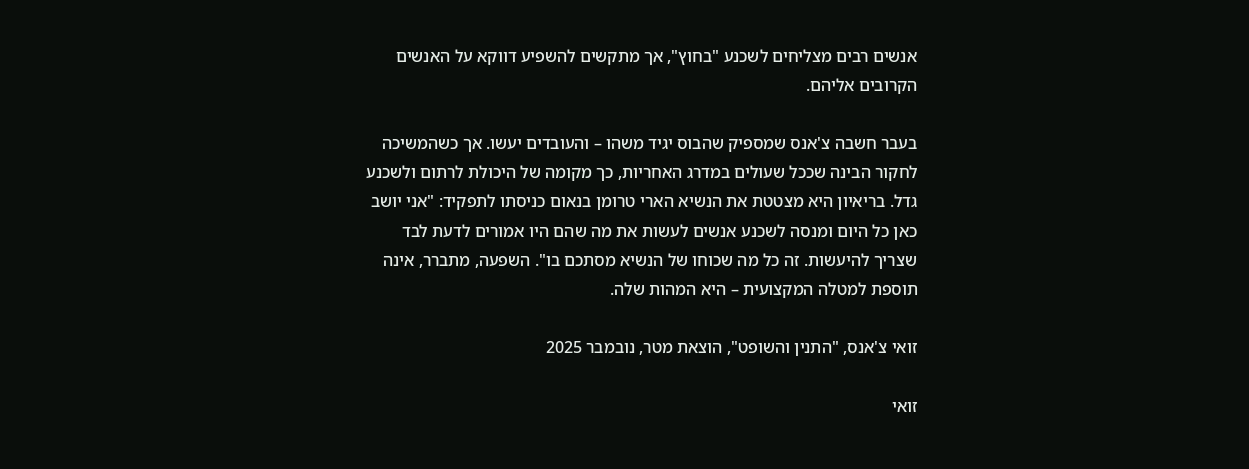אנשים רבים מצליחים לשכנע "בחוץ", אך מתקשים להשפיע דווקא על האנשים הקרובים אליהם.

בעבר חשבה צ'אנס שמספיק שהבוס יגיד משהו – והעובדים יעשו. אך כשהמשיכה לחקור הבינה שככל שעולים במדרג האחריות, כך מקומה של היכולת לרתום ולשכנע גדל. בריאיון היא מצטטת את הנשיא הארי טרומן בנאום כניסתו לתפקיד: "אני יושב כאן כל היום ומנסה לשכנע אנשים לעשות את מה שהם היו אמורים לדעת לבד שצריך להיעשות. זה כל מה שכוחו של הנשיא מסתכם בו". השפעה, מתברר, אינה תוספת למטלה המקצועית – היא המהות שלה.

זואי צ'אנס, "התנין והשופט", הוצאת מטר, נובמבר 2025

זואי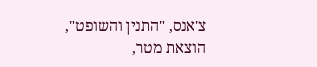צ'אנס, "התנין והשופט", הוצאת מטר,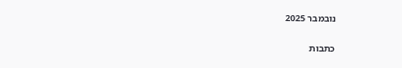נובמבר 2025

כתבות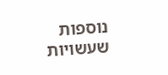נוספות שעשויות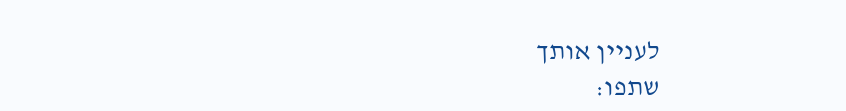לעניין אותך
שתפו: